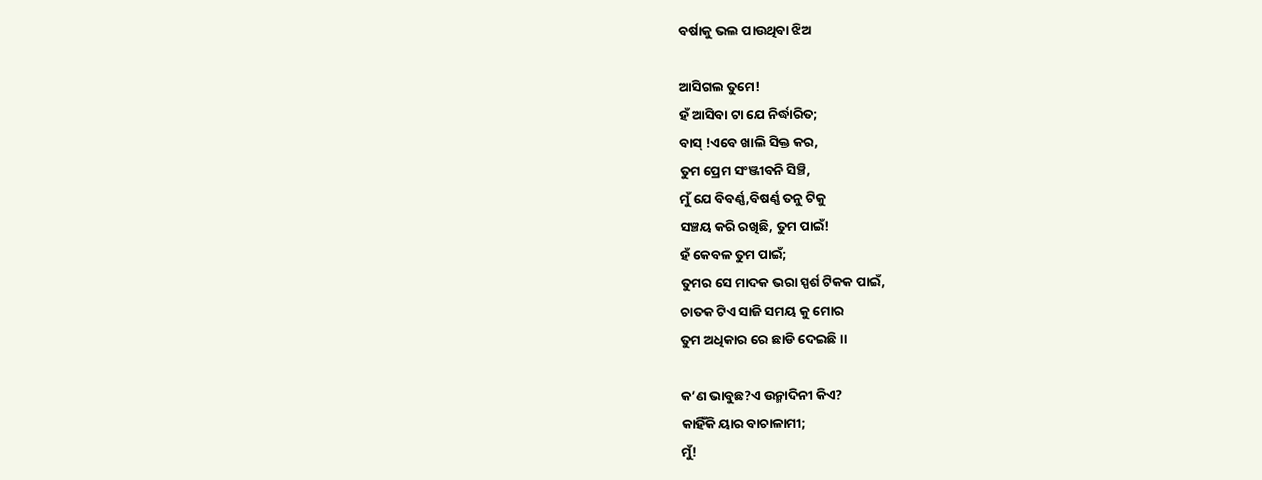ବର୍ଷାକୁ ଭଲ ପାଉଥିବା ଝିଅ

ଆସିଗଲ ତୁମେ!
ହଁ ଆସିବା ଟା ଯେ ନିର୍ଦ୍ଧାରିତ;
ବାସ୍ !ଏବେ ଖାଲି ସିକ୍ତ କର,
ତୁମ ପ୍ରେମ ସଂଞ୍ଜୀବନି ସିଞ୍ଚି,
ମୁଁ ଯେ ବିବର୍ଣ୍ଣ,ବିଷର୍ଣ୍ଣ ତନୁ ଟିକୁ
ସଞ୍ଚୟ କରି ରଖିଛି, ତୁମ ପାଇଁ!
ହଁ କେବଳ ତୁମ ପାଇଁ;
ତୁମର ସେ ମାଦକ ଭରା ସ୍ପର୍ଶ ଟିକକ ପାଇଁ,
ଚାତକ ଟିଏ ସାଜି ସମୟ କୁ ମୋର
ତୁମ ଅଧିକାର ରେ ଛାଡି ଦେଇଛି।।

କ’ଣ ଭାବୁଛ?ଏ ଉନ୍ମାଦିନୀ କିଏ?
କାହିଁକି ୟାର ବାଚାଳାମୀ;
ମୁଁ!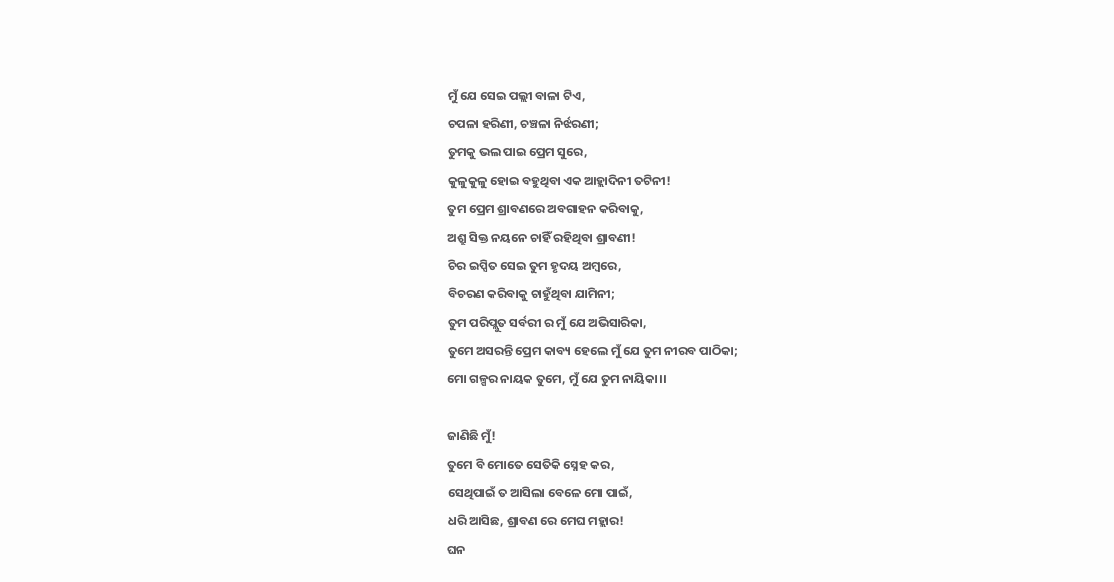ମୁଁ ଯେ ସେଇ ପଲ୍ଲୀ ବାଳା ଟିଏ,
ଚପଳା ହରିଣୀ, ଚଞ୍ଚଳା ନିର୍ଝରଣୀ;
ତୁମକୁ ଭଲ ପାଇ ପ୍ରେମ ସୁରେ,
କୁଳୁକୁଳୁ ହୋଇ ବହୁଥିବା ଏକ ଆହ୍ଲାଦିନୀ ତଟିନୀ!
ତୁମ ପ୍ରେମ ଶ୍ରାବଣରେ ଅବଗାହନ କରିବାକୁ,
ଅଶ୍ରୁ ସିକ୍ତ ନୟନେ ଚାହିଁ ରହିଥିବା ଶ୍ରାବଣୀ!
ଚିର ଇପ୍ସିତ ସେଇ ତୁମ ହୃଦୟ ଅମ୍ୱରେ,
ବିଚରଣ କରିବାକୁ ଚାହୁଁଥିବା ଯାମିନୀ;
ତୁମ ପରିପ୍ଲୁତ ସର୍ବରୀ ର ମୁଁ ଯେ ଅଭିସାରିକା,
ତୁମେ ଅସରନ୍ତି ପ୍ରେମ କାବ୍ୟ ହେଲେ ମୁଁ ଯେ ତୁମ ନୀରବ ପାଠିକା;
ମୋ ଗଳ୍ପର ନାୟକ ତୁମେ, ମୁଁ ଯେ ତୁମ ନାୟିକା।।

ଜାଣିଛି ମୁଁ!
ତୁମେ ବି ମୋତେ ସେତିକି ସ୍ନେହ କର,
ସେଥିପାଇଁ ତ ଆସିଲା ବେଳେ ମୋ ପାଇଁ,
ଧରି ଆସିଛ, ଶ୍ରାବଣ ରେ ମେଘ ମହ୍ଲାର!
ଘନ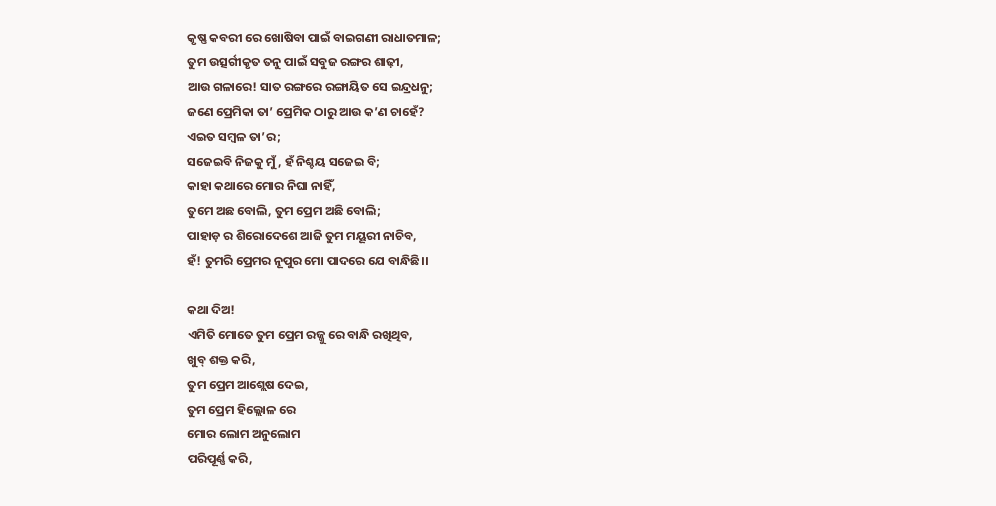କୃଷ୍ଣ କବରୀ ରେ ଖୋଷିବା ପାଇଁ ବାଇଗଣୀ ରାଧାତମାଳ;
ତୁମ ଉତ୍ସର୍ଗୀକୃତ ତନୁ ପାଇଁ ସବୁଜ ରଙ୍ଗର ଶାଢ଼ୀ,
ଆଉ ଗଳାରେ! ସାତ ରଙ୍ଗରେ ରଙ୍ଗାୟିତ ସେ ଇନ୍ଦ୍ରଧନୁ;
ଜଣେ ପ୍ରେମିକା ତା’ ପ୍ରେମିକ ଠାରୁ ଆଉ କ’ଣ ଚାହେଁ?
ଏଇତ ସମ୍ୱଳ ତା’ର;
ସଜେଇବି ନିଜକୁ ମୁଁ, ହଁ ନିଶ୍ଚୟ ସଜେଇ ବି;
କାହା କଥାରେ ମୋର ନିଘା ନାହିଁ,
ତୁମେ ଅଛ ବୋଲି, ତୁମ ପ୍ରେମ ଅଛି ବୋଲି;
ପାହାଡ଼ ର ଶିରୋଦେଶେ ଆଜି ତୁମ ମୟୂରୀ ନାଚିବ,
ହଁ! ତୁମରି ପ୍ରେମର ନୂପୁର ମୋ ପାଦରେ ଯେ ବାନ୍ଧିଛି।।

କଥା ଦିଅ!
ଏମିତି ମୋତେ ତୁମ ପ୍ରେମ ରଜ୍ଜୁ ରେ ବାନ୍ଧି ରଖିଥିବ,
ଖୁବ୍ ଶକ୍ତ କରି,
ତୁମ ପ୍ରେମ ଆଶ୍ଲେଷ ଦେଇ,
ତୁମ ପ୍ରେମ ହିଲ୍ଲୋଳ ରେ
ମୋର ଲୋମ ଅନୁଲୋମ
ପରିପୂର୍ଣ୍ଣ କରି,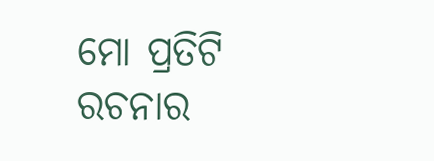ମୋ ପ୍ରତିଟି ରଚନାର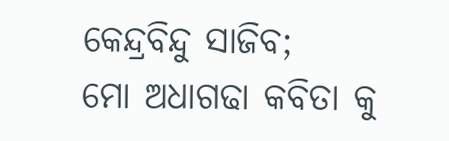କେନ୍ଦ୍ରବିନ୍ଦୁ ସାଜିବ;
ମୋ ଅଧାଗଢା କବିତା କୁ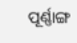ପୂର୍ଣ୍ଣାଙ୍ଗ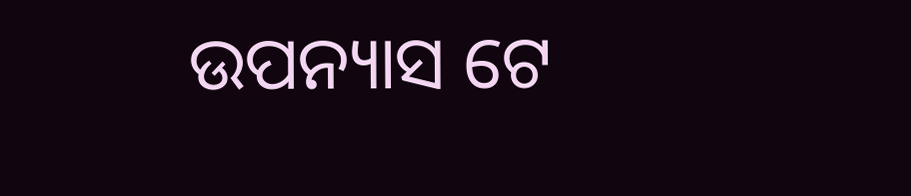ଉପନ୍ୟାସ ଟେ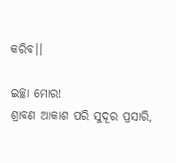କରିବ।।

ଇଚ୍ଛା ମୋର!
ଶ୍ରାବଣ ଆକାଶ ପରି ସୁଦୂର ପ୍ରସାରି,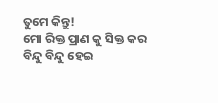ତୁମେ କିନ୍ତୁ!
ମୋ ରିକ୍ତ ପ୍ରାଣ କୁ ସିକ୍ତ କର
ବିନ୍ଦୁ ବିନ୍ଦୁ ହେଇ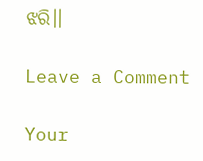ଝରି।।

Leave a Comment

Your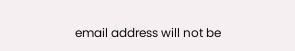email address will not be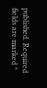published. Required fields are marked *